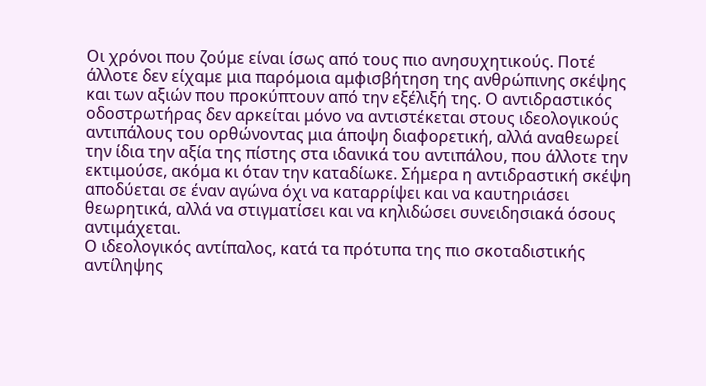Οι χρόνοι που ζούμε είναι ίσως από τους πιο ανησυχητικούς. Ποτέ άλλοτε δεν είχαμε μια παρόμοια αμφισβήτηση της ανθρώπινης σκέψης και των αξιών που προκύπτουν από την εξέλιξή της. Ο αντιδραστικός οδοστρωτήρας δεν αρκείται μόνο να αντιστέκεται στους ιδεολογικούς αντιπάλους του ορθώνοντας μια άποψη διαφορετική, αλλά αναθεωρεί την ίδια την αξία της πίστης στα ιδανικά του αντιπάλου, που άλλοτε την εκτιμούσε, ακόμα κι όταν την καταδίωκε. Σήμερα η αντιδραστική σκέψη αποδύεται σε έναν αγώνα όχι να καταρρίψει και να καυτηριάσει θεωρητικά, αλλά να στιγματίσει και να κηλιδώσει συνειδησιακά όσους αντιμάχεται.
Ο ιδεολογικός αντίπαλος, κατά τα πρότυπα της πιο σκοταδιστικής αντίληψης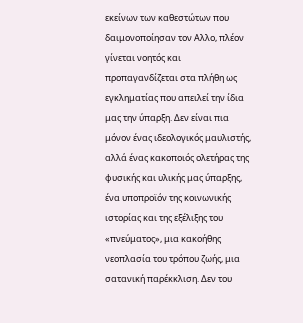εκείνων των καθεστώτων που δαιμονοποίησαν τον Αλλο, πλέον γίνεται νοητός και προπαγανδίζεται στα πλήθη ως εγκληματίας που απειλεί την ίδια μας την ύπαρξη. Δεν είναι πια μόνον ένας ιδεολογικός μαυλιστής, αλλά ένας κακοποιός ολετήρας της φυσικής και υλικής μας ύπαρξης, ένα υποπροϊόν της κοινωνικής ιστορίας και της εξέλιξης του «πνεύματος», μια κακοήθης νεοπλασία του τρόπου ζωής, μια σατανική παρέκκλιση. Δεν του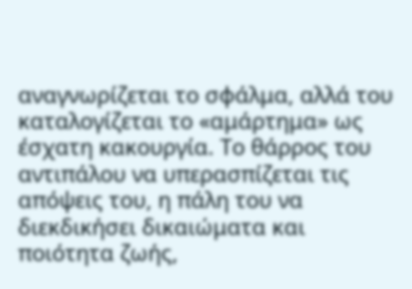αναγνωρίζεται το σφάλμα, αλλά του καταλογίζεται το «αμάρτημα» ως έσχατη κακουργία. Το θάρρος του αντιπάλου να υπερασπίζεται τις απόψεις του, η πάλη του να διεκδικήσει δικαιώματα και ποιότητα ζωής,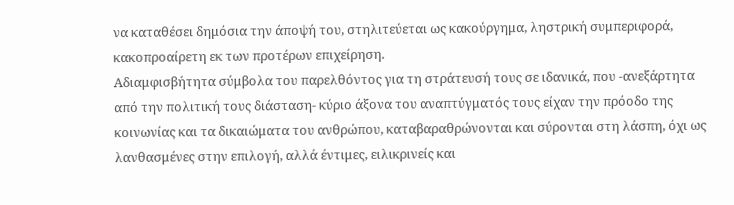να καταθέσει δημόσια την άποψή του, στηλιτεύεται ως κακούργημα, ληστρική συμπεριφορά, κακοπροαίρετη εκ των προτέρων επιχείρηση.
Αδιαμφισβήτητα σύμβολα του παρελθόντος για τη στράτευσή τους σε ιδανικά, που -ανεξάρτητα από την πολιτική τους διάσταση- κύριο άξονα του αναπτύγματός τους είχαν την πρόοδο της κοινωνίας και τα δικαιώματα του ανθρώπου, καταβαραθρώνονται και σύρονται στη λάσπη, όχι ως λανθασμένες στην επιλογή, αλλά έντιμες, ειλικρινείς και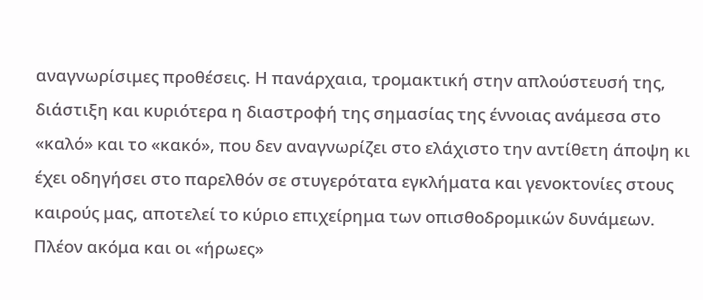αναγνωρίσιμες προθέσεις. Η πανάρχαια, τρομακτική στην απλούστευσή της, διάστιξη και κυριότερα η διαστροφή της σημασίας της έννοιας ανάμεσα στο «καλό» και το «κακό», που δεν αναγνωρίζει στο ελάχιστο την αντίθετη άποψη κι έχει οδηγήσει στο παρελθόν σε στυγερότατα εγκλήματα και γενοκτονίες στους καιρούς μας, αποτελεί το κύριο επιχείρημα των οπισθοδρομικών δυνάμεων.
Πλέον ακόμα και οι «ήρωες»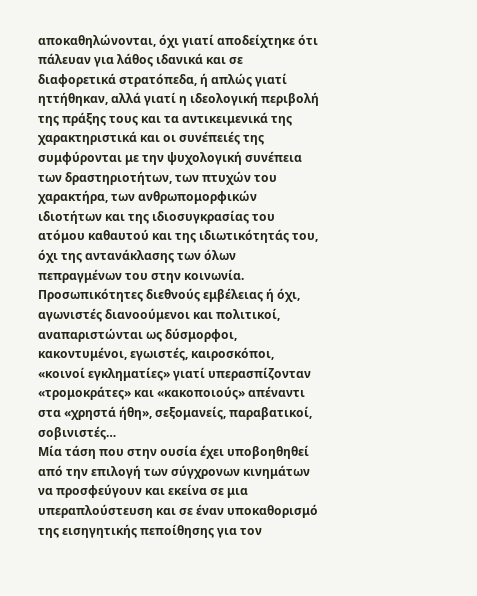αποκαθηλώνονται, όχι γιατί αποδείχτηκε ότι πάλευαν για λάθος ιδανικά και σε διαφορετικά στρατόπεδα, ή απλώς γιατί ηττήθηκαν, αλλά γιατί η ιδεολογική περιβολή της πράξης τους και τα αντικειμενικά της χαρακτηριστικά και οι συνέπειές της συμφύρονται με την ψυχολογική συνέπεια των δραστηριοτήτων, των πτυχών του χαρακτήρα, των ανθρωπομορφικών ιδιοτήτων και της ιδιοσυγκρασίας του ατόμου καθαυτού και της ιδιωτικότητάς του, όχι της αντανάκλασης των όλων πεπραγμένων του στην κοινωνία. Προσωπικότητες διεθνούς εμβέλειας ή όχι, αγωνιστές διανοούμενοι και πολιτικοί, αναπαριστώνται ως δύσμορφοι, κακοντυμένοι, εγωιστές, καιροσκόποι, «κοινοί εγκληματίες» γιατί υπερασπίζονταν «τρομοκράτες» και «κακοποιούς» απέναντι στα «χρηστά ήθη», σεξομανείς, παραβατικοί, σοβινιστές…
Μία τάση που στην ουσία έχει υποβοηθηθεί από την επιλογή των σύγχρονων κινημάτων να προσφεύγουν και εκείνα σε μια υπεραπλούστευση και σε έναν υποκαθορισμό της εισηγητικής πεποίθησης για τον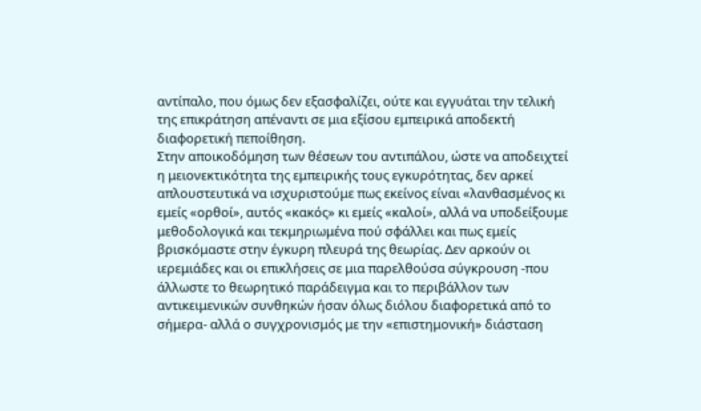αντίπαλο, που όμως δεν εξασφαλίζει, ούτε και εγγυάται την τελική της επικράτηση απέναντι σε μια εξίσου εμπειρικά αποδεκτή διαφορετική πεποίθηση.
Στην αποικοδόμηση των θέσεων του αντιπάλου, ώστε να αποδειχτεί η μειονεκτικότητα της εμπειρικής τους εγκυρότητας, δεν αρκεί απλουστευτικά να ισχυριστούμε πως εκείνος είναι «λανθασμένος κι εμείς «ορθοί», αυτός «κακός» κι εμείς «καλοί», αλλά να υποδείξουμε μεθοδολογικά και τεκμηριωμένα πού σφάλλει και πως εμείς βρισκόμαστε στην έγκυρη πλευρά της θεωρίας. Δεν αρκούν οι ιερεμιάδες και οι επικλήσεις σε μια παρελθούσα σύγκρουση -που άλλωστε το θεωρητικό παράδειγμα και το περιβάλλον των αντικειμενικών συνθηκών ήσαν όλως διόλου διαφορετικά από το σήμερα- αλλά ο συγχρονισμός με την «επιστημονική» διάσταση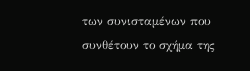των συνισταμένων που συνθέτουν το σχήμα της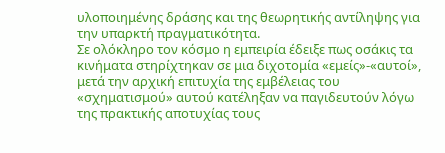υλοποιημένης δράσης και της θεωρητικής αντίληψης για την υπαρκτή πραγματικότητα.
Σε ολόκληρο τον κόσμο η εμπειρία έδειξε πως οσάκις τα κινήματα στηρίχτηκαν σε μια διχοτομία «εμείς»-«αυτοί», μετά την αρχική επιτυχία της εμβέλειας του «σχηματισμού» αυτού κατέληξαν να παγιδευτούν λόγω της πρακτικής αποτυχίας τους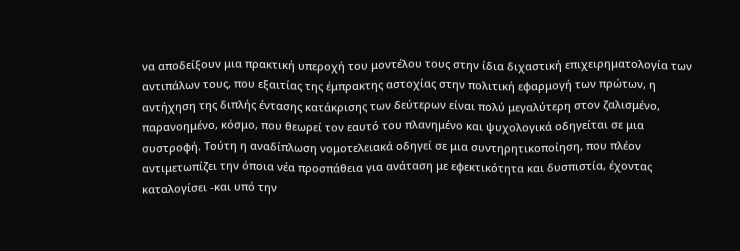να αποδείξουν μια πρακτική υπεροχή του μοντέλου τους στην ίδια διχαστική επιχειρηματολογία των αντιπάλων τους, που εξαιτίας της έμπρακτης αστοχίας στην πολιτική εφαρμογή των πρώτων, η αντήχηση της διπλής έντασης κατάκρισης των δεύτερων είναι πολύ μεγαλύτερη στον ζαλισμένο, παρανοημένο, κόσμο, που θεωρεί τον εαυτό του πλανημένο και ψυχολογικά οδηγείται σε μια συστροφή. Τούτη η αναδίπλωση νομοτελειακά οδηγεί σε μια συντηρητικοποίηση, που πλέον αντιμετωπίζει την όποια νέα προσπάθεια για ανάταση με εφεκτικότητα και δυσπιστία, έχοντας καταλογίσει -και υπό την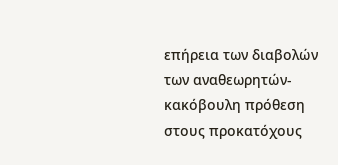επήρεια των διαβολών των αναθεωρητών- κακόβουλη πρόθεση στους προκατόχους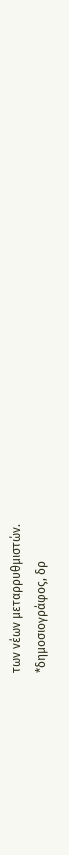των νέων μεταρρυθμιστών.
*δημοσιογράφος, δρ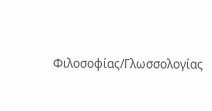Φιλοσοφίας/Γλωσσολογίας